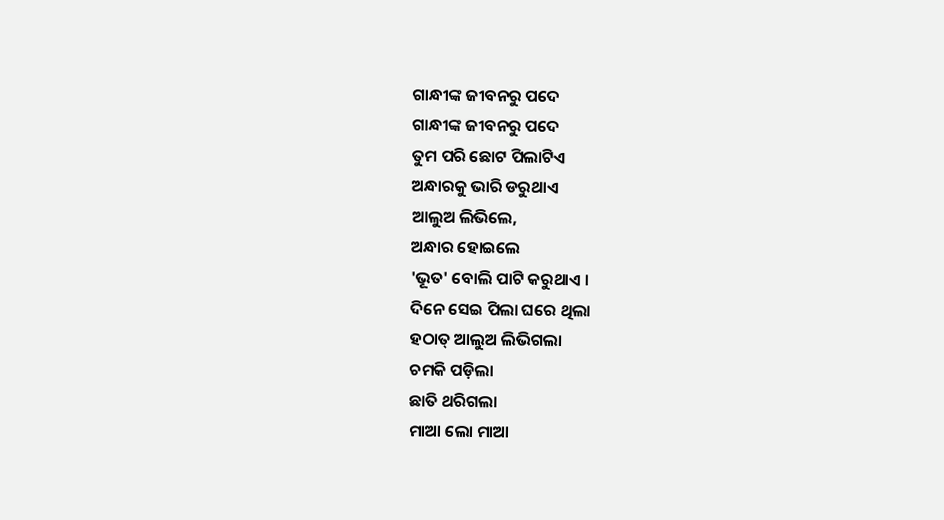ଗାନ୍ଧୀଙ୍କ ଜୀବନରୁ ପଦେ
ଗାନ୍ଧୀଙ୍କ ଜୀବନରୁ ପଦେ
ତୁମ ପରି ଛୋଟ ପିଲାଟିଏ
ଅନ୍ଧାରକୁ ଭାରି ଡରୁଥାଏ
ଆଲୁଅ ଲିଭିଲେ,
ଅନ୍ଧାର ହୋଇଲେ
'ଭୂତ' ବୋଲି ପାଟି କରୁଥାଏ ।
ଦିନେ ସେଇ ପିଲା ଘରେ ଥିଲା
ହଠାତ୍ ଆଲୁଅ ଲିଭିଗଲା
ଚମକି ପଡ଼ିଲା
ଛାତି ଥରିଗଲା
ମାଆ ଲୋ ମାଆ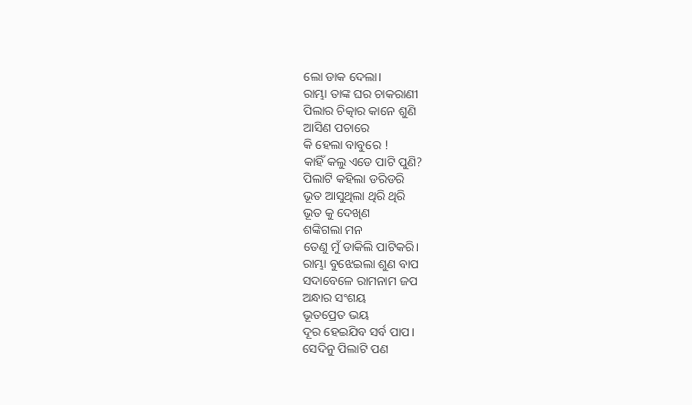ଲୋ ଡାକ ଦେଲା।
ରାମ୍ଭା ତାଙ୍କ ଘର ଚାକରାଣୀ
ପିଲାର ଚିତ୍କାର କାନେ ଶୁଣି
ଆସିଣ ପଚାରେ
କି ହେଲା ବାବୁରେ !
କାହିଁ କଲୁ ଏଡେ ପାଟି ପୁଣି?
ପିଲାଟି କହିଲା ଡରିଡରି
ଭୂତ ଆସୁଥିଲା ଥିରି ଥିରି
ଭୂତ କୁ ଦେଖିଣ
ଶଙ୍କିଗଲା ମନ
ତେଣୁ ମୁଁ ଡାକିଲି ପାଟିକରି।
ରାମ୍ଭା ବୁଝେଇଲା ଶୁଣ ବାପ
ସଦାବେଳେ ରାମନାମ ଜପ
ଅନ୍ଧାର ସଂଶୟ
ଭୂତପ୍ରେତ ଭୟ
ଦୂର ହେଇଯିବ ସର୍ବ ପାପ।
ସେଦିନୁ ପିଲାଟି ପଣ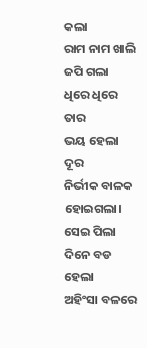କଲା
ରାମ ନାମ ଖାଲି ଜପି ଗଲା
ଧିରେ ଧିରେ ତାର
ଭୟ ହେଲା ଦୂର
ନିର୍ଭୀକ ବାଳକ ହୋଇଗଲା।
ସେଇ ପିଲା ଦିନେ ବଡ ହେଲା
ଅହିଂସା ବଳରେ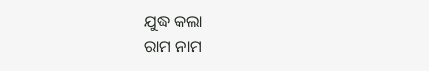ଯୁଦ୍ଧ କଲା
ରାମ ନାମ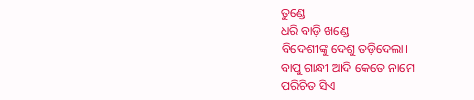ତୁଣ୍ଡେ
ଧରି ବାଡ଼ି ଖଣ୍ଡେ
ବିଦେଶୀଙ୍କୁ ଦେଶୁ ତଡ଼ିଦେଲା।
ବାପୁ ଗାନ୍ଧୀ ଆଦି କେତେ ନାମେ
ପରିଚିତ ସିଏ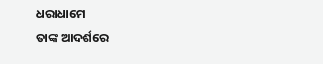ଧରାଧାମେ
ତାଙ୍କ ଆଦର୍ଶରେ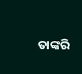ତାଙ୍କରି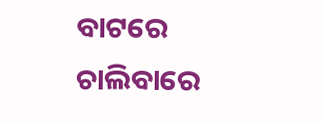ବାଟରେ
ଚାଲିବାରେ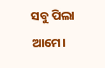ସବୁ ପିଲା ଆମେ।